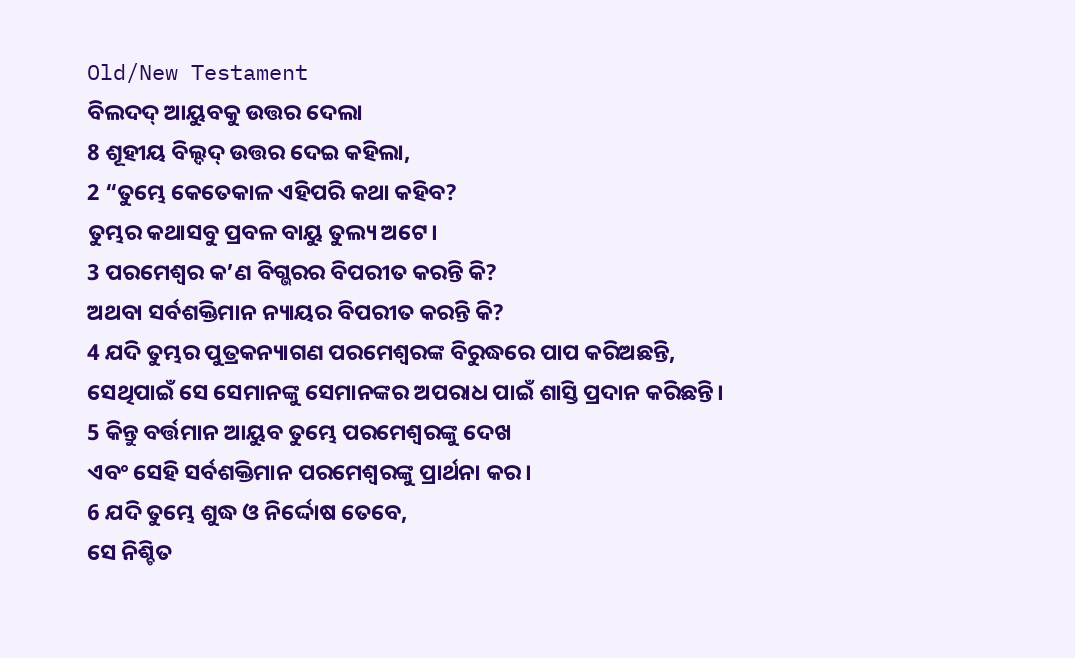Old/New Testament
ବିଲଦଦ୍ ଆୟୁବକୁ ଉତ୍ତର ଦେଲା
8 ଶୂହୀୟ ବିଲ୍ଦଦ୍ ଉତ୍ତର ଦେଇ କହିଲା,
2 “ତୁମ୍ଭେ କେତେକାଳ ଏହିପରି କଥା କହିବ?
ତୁମ୍ଭର କଥାସବୁ ପ୍ରବଳ ବାୟୁ ତୁଲ୍ୟ ଅଟେ।
3 ପରମେଶ୍ୱର କ’ଣ ବିଗ୍ଭରର ବିପରୀତ କରନ୍ତି କି?
ଅଥବା ସର୍ବଶକ୍ତିମାନ ନ୍ୟାୟର ବିପରୀତ କରନ୍ତି କି?
4 ଯଦି ତୁମ୍ଭର ପୁତ୍ରକନ୍ୟାଗଣ ପରମେଶ୍ୱରଙ୍କ ବିରୁଦ୍ଧରେ ପାପ କରିଅଛନ୍ତି,
ସେଥିପାଇଁ ସେ ସେମାନଙ୍କୁ ସେମାନଙ୍କର ଅପରାଧ ପାଇଁ ଶାସ୍ତି ପ୍ରଦାନ କରିଛନ୍ତି।
5 କିନ୍ତୁ ବର୍ତ୍ତମାନ ଆୟୁବ ତୁମ୍ଭେ ପରମେଶ୍ୱରଙ୍କୁ ଦେଖ
ଏବଂ ସେହି ସର୍ବଶକ୍ତିମାନ ପରମେଶ୍ୱରଙ୍କୁ ପ୍ରାର୍ଥନା କର।
6 ଯଦି ତୁମ୍ଭେ ଶୁଦ୍ଧ ଓ ନିର୍ଦ୍ଦୋଷ ତେବେ,
ସେ ନିଶ୍ଚିତ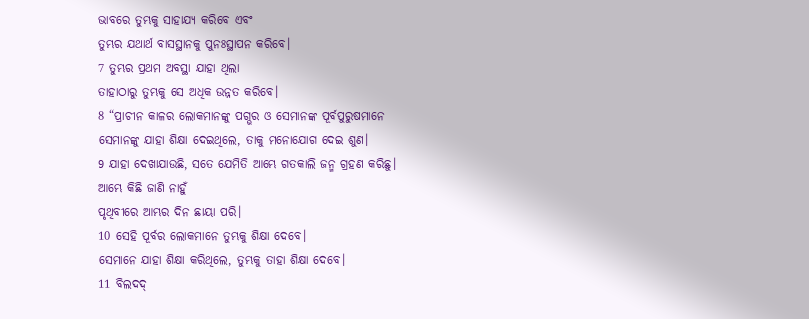ଭାବରେ ତୁମ୍ଭକୁ ସାହାଯ୍ୟ କରିବେ ଏବଂ
ତୁମ୍ଭର ଯଥାର୍ଥ ବାସସ୍ଥାନକୁ ପୁନଃସ୍ଥାପନ କରିବେ।
7 ତୁମ୍ଭର ପ୍ରଥମ ଅବସ୍ଥା ଯାହା ଥିଲା
ତାହାଠାରୁ ତୁମ୍ଭକୁ ସେ ଅଧିକ ଉନ୍ନତ କରିବେ।
8 “ପ୍ରାଚୀନ କାଳର ଲୋକମାନଙ୍କୁ ପଗ୍ଭର ଓ ସେମାନଙ୍କ ପୂର୍ବପୁରୁଷମାନେ
ସେମାନଙ୍କୁ ଯାହା ଶିକ୍ଷା ଦେଇଥିଲେ, ତାକୁ ମନୋଯୋଗ ଦେଇ ଶୁଣ।
9 ଯାହା ଦେଖାଯାଉଛି, ସତେ ଯେମିତି ଆମ୍ଭେ ଗତକାଲି ଜନ୍ମ ଗ୍ରହଣ କରିଛୁ।
ଆମ୍ଭେ କିଛି ଜାଣି ନାହୁଁ
ପୃଥିବୀରେ ଆମ୍ଭର ଦିନ ଛାୟା ପରି।
10 ସେହି ପୂର୍ବର ଲୋକମାନେ ତୁମ୍ଭକୁ ଶିକ୍ଷା ଦେବେ।
ସେମାନେ ଯାହା ଶିକ୍ଷା କରିଥିଲେ, ତୁମ୍ଭକୁ ତାହା ଶିକ୍ଷା ଦେବେ।
11 ବିଲଦଦ୍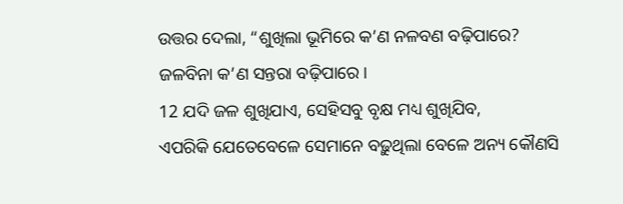ଉତ୍ତର ଦେଲା, “ଶୁଖିଲା ଭୂମିରେ କ’ଣ ନଳବଣ ବଢ଼ିପାରେ?
ଜଳବିନା କ’ଣ ସନ୍ତରା ବଢ଼ିପାରେ।
12 ଯଦି ଜଳ ଶୁଖିଯାଏ, ସେହିସବୁ ବୃକ୍ଷ ମଧ୍ୟ ଶୁଖିଯିବ,
ଏପରିକି ଯେତେବେଳେ ସେମାନେ ବଢ଼ୁଥିଲା ବେଳେ ଅନ୍ୟ କୌଣସି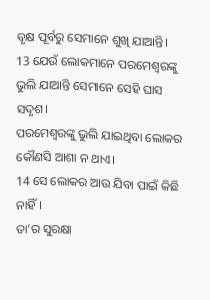ବୃକ୍ଷ ପୂର୍ବରୁ ସେମାନେ ଶୁଖି ଯାଆନ୍ତି।
13 ଯେଉଁ ଲୋକମାନେ ପରମେଶ୍ୱରଙ୍କୁ ଭୁଲି ଯାଆନ୍ତି ସେମାନେ ସେହି ଘାସ ସଦୃଶ।
ପରମେଶ୍ୱରଙ୍କୁ ଭୁଲି ଯାଇଥିବା ଲୋକର କୌଣସି ଆଶା ନ ଥାଏ।
14 ସେ ଲୋକର ଆଉ ଯିବା ପାଇଁ କିଛି ନାହିଁ।
ତା’ର ସୁରକ୍ଷା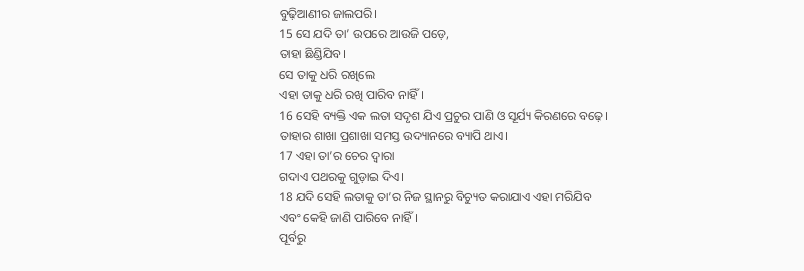ବୁଢ଼ିଆଣୀର ଜାଲପରି।
15 ସେ ଯଦି ତା’ ଉପରେ ଆଉଜି ପଡ଼େ,
ତାହା ଛିଣ୍ଡିଯିବ।
ସେ ତାକୁ ଧରି ରଖିଲେ
ଏହା ତାକୁ ଧରି ରଖି ପାରିବ ନାହିଁ।
16 ସେହି ବ୍ୟକ୍ତି ଏକ ଲତା ସଦୃଶ ଯିଏ ପ୍ରଚୁର ପାଣି ଓ ସୂର୍ଯ୍ୟ କିରଣରେ ବଢ଼େ।
ତାହାର ଶାଖା ପ୍ରଶାଖା ସମସ୍ତ ଉଦ୍ୟାନରେ ବ୍ୟାପି ଥାଏ।
17 ଏହା ତା’ର ଚେର ଦ୍ୱାରା
ଗଦାଏ ପଥରକୁ ଗୁଡ଼ାଇ ଦିଏ।
18 ଯଦି ସେହି ଲତାକୁ ତା’ର ନିଜ ସ୍ଥାନରୁ ବିଚ୍ୟୁତ କରାଯାଏ ଏହା ମରିଯିବ
ଏବଂ କେହି ଜାଣି ପାରିବେ ନାହିଁ।
ପୂର୍ବରୁ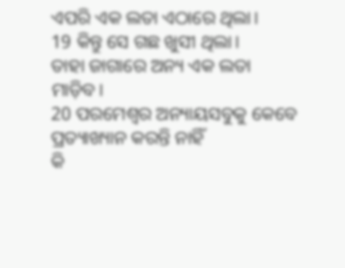ଏପରି ଏକ ଲତା ଏଠାରେ ଥିଲା।
19 କିନ୍ତୁ ସେ ଗଛ ଖୁସୀ ଥିଲା।
ତାହା ଜାଗାରେ ଅନ୍ୟ ଏକ ଲତା ମାଡ଼ିବ।
20 ପରମେଶ୍ୱର ଅନ୍ୟାୟସବୁକୁ କେବେ ପ୍ରତ୍ୟାଖ୍ୟାନ କରନ୍ତି ନାହିଁ
କି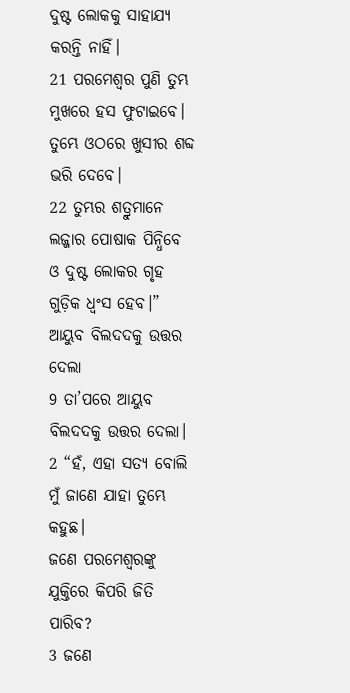ଦୁଷ୍ଟ ଲୋକକୁ ସାହାଯ୍ୟ କରନ୍ତି ନାହିଁ।
21 ପରମେଶ୍ୱର ପୁଣି ତୁମ୍ଭ ମୁଖରେ ହସ ଫୁଟାଇବେ।
ତୁମ୍ଭେ ଓଠରେ ଖୁସୀର ଶବ୍ଦ ଭରି ଦେବେ।
22 ତୁମ୍ଭର ଶତ୍ରୁମାନେ ଲଜ୍ଜାର ପୋଷାକ ପିନ୍ଧିବେ
ଓ ଦୁଷ୍ଟ ଲୋକର ଗୃହ ଗୁଡ଼ିକ ଧ୍ୱଂସ ହେବ।”
ଆୟୁବ ବିଲଦଦକୁ ଉତ୍ତର ଦେଲା
9 ତା’ପରେ ଆୟୁବ ବିଲଦଦକୁ ଉତ୍ତର ଦେଲା।
2 “ହଁ, ଏହା ସତ୍ୟ ବୋଲି ମୁଁ ଜାଣେ ଯାହା ତୁମ୍ଭେ କହୁଛ।
ଜଣେ ପରମେଶ୍ୱରଙ୍କୁ ଯୁକ୍ତିରେ କିପରି ଜିତି ପାରିବ?
3 ଜଣେ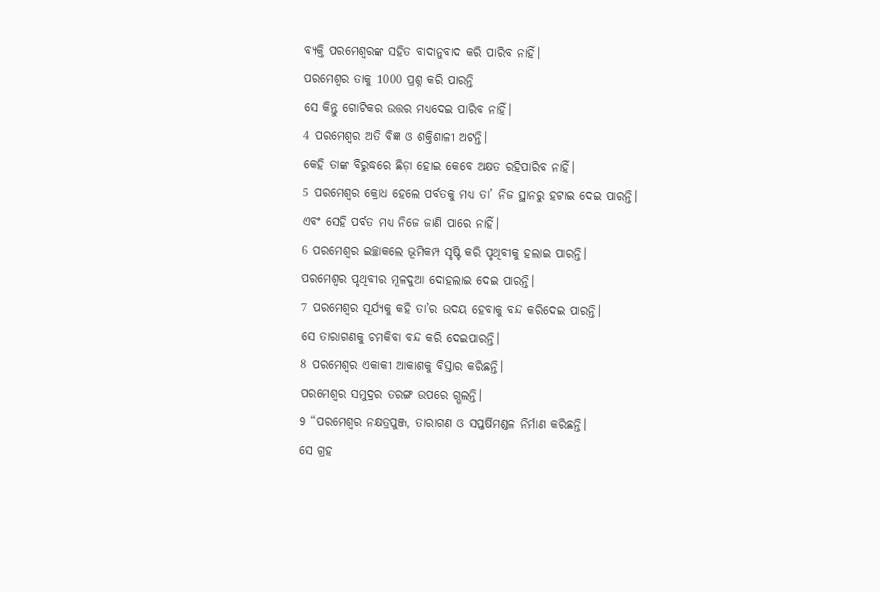ବ୍ୟକ୍ତି ପରମେଶ୍ୱରଙ୍କ ସହିତ ବାଦାନୁବାଦ କରି ପାରିବ ନାହିଁ।
ପରମେଶ୍ୱର ତାକୁ 1000 ପ୍ରଶ୍ନ କରି ପାରନ୍ତି
ସେ କିନ୍ତୁ ଗୋଟିକର ଉତ୍ତର ମଧ୍ୟଦେଇ ପାରିବ ନାହିଁ।
4 ପରମେଶ୍ୱର ଅତି ବିଜ୍ଞ ଓ ଶକ୍ତିଶାଳୀ ଅଟନ୍ତି।
କେହି ତାଙ୍କ ବିରୁଦ୍ଧରେ ଛିଡ଼ା ହୋଇ କେବେ ଅକ୍ଷତ ରହିପାରିବ ନାହିଁ।
5 ପରମେଶ୍ୱର କ୍ରୋଧ ହେଲେ ପର୍ବତକୁ ମଧ୍ୟ ତା’ ନିଜ ସ୍ଥାନରୁ ହଟାଇ ଦେଇ ପାରନ୍ତି।
ଏବଂ ସେହି ପର୍ବତ ମଧ୍ୟ ନିଜେ ଜାଣି ପାରେ ନାହିଁ।
6 ପରମେଶ୍ୱର ଇଚ୍ଛାକଲେ ଭୂମିକମ୍ପ ସୃଷ୍ଟି କରି ପୃଥିବୀକୁ ହଲାଇ ପାରନ୍ତି।
ପରମେଶ୍ୱର ପୃଥିବୀର ମୂଳଦୁଆ ଦୋହଲାଇ ଦେଇ ପାରନ୍ତି।
7 ପରମେଶ୍ୱର ସୂର୍ଯ୍ୟକୁ କହି ତା’ର ଉଦୟ ହେବାକୁ ବନ୍ଦ କରିଦେଇ ପାରନ୍ତି।
ସେ ତାରାଗଣକୁ ଚମକିବା ବନ୍ଦ କରି ଦେଇପାରନ୍ତି।
8 ପରମେଶ୍ୱର ଏକାକୀ ଆକାଶକୁ ବିସ୍ତାର କରିଛନ୍ତି।
ପରମେଶ୍ୱର ସମୁଦ୍ରର ତରଙ୍ଗ ଉପରେ ଗ୍ଭଲନ୍ତି।
9 “ପରମେଶ୍ୱର ନକ୍ଷତ୍ରପୁଞ୍ଜ, ତାରାଗଣ ଓ ସପ୍ତର୍ଷିମଣ୍ଡଳ ନିର୍ମାଣ କରିଛନ୍ତି।
ସେ ଗ୍ରହ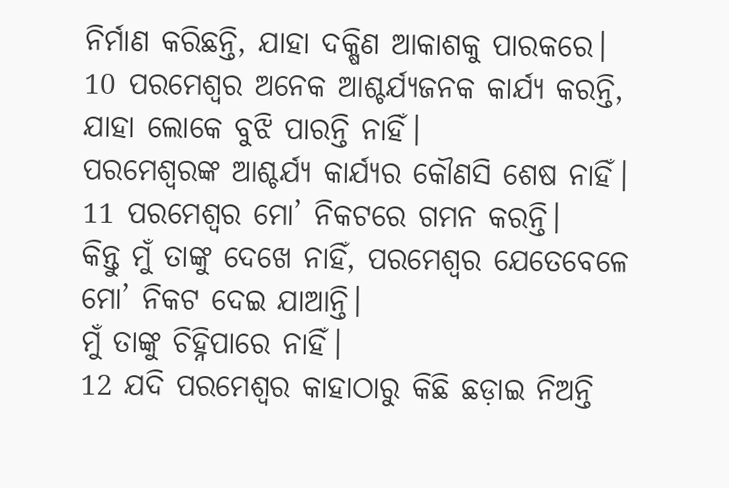ନିର୍ମାଣ କରିଛନ୍ତି, ଯାହା ଦକ୍ଷିଣ ଆକାଶକୁ ପାରକରେ।
10 ପରମେଶ୍ୱର ଅନେକ ଆଶ୍ଚର୍ଯ୍ୟଜନକ କାର୍ଯ୍ୟ କରନ୍ତି, ଯାହା ଲୋକେ ବୁଝି ପାରନ୍ତି ନାହିଁ।
ପରମେଶ୍ୱରଙ୍କ ଆଶ୍ଚର୍ଯ୍ୟ କାର୍ଯ୍ୟର କୌଣସି ଶେଷ ନାହିଁ।
11 ପରମେଶ୍ୱର ମୋ’ ନିକଟରେ ଗମନ କରନ୍ତି।
କିନ୍ତୁ ମୁଁ ତାଙ୍କୁ ଦେଖେ ନାହିଁ, ପରମେଶ୍ୱର ଯେତେବେଳେ ମୋ’ ନିକଟ ଦେଇ ଯାଆନ୍ତି।
ମୁଁ ତାଙ୍କୁ ଚିହ୍ନିପାରେ ନାହିଁ।
12 ଯଦି ପରମେଶ୍ୱର କାହାଠାରୁ କିଛି ଛଡ଼ାଇ ନିଅନ୍ତି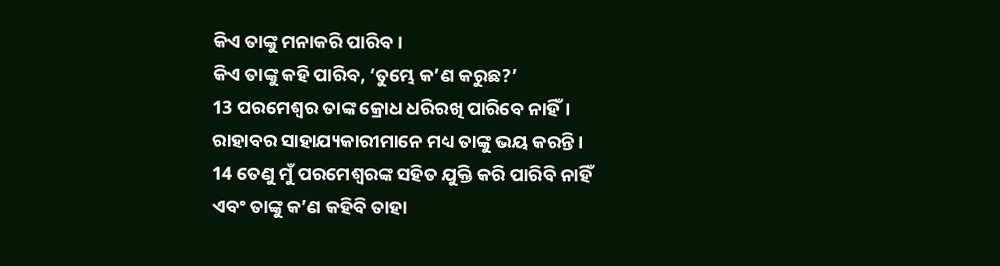କିଏ ତାଙ୍କୁ ମନାକରି ପାରିବ।
କିଏ ତାଙ୍କୁ କହି ପାରିବ, ‘ତୁମ୍ଭେ କ’ଣ କରୁଛ?’
13 ପରମେଶ୍ୱର ତାଙ୍କ କ୍ରୋଧ ଧରିରଖି ପାରିବେ ନାହିଁ।
ରାହାବର ସାହାଯ୍ୟକାରୀମାନେ ମଧ୍ୟ ତାଙ୍କୁ ଭୟ କରନ୍ତି।
14 ତେଣୁ ମୁଁ ପରମେଶ୍ୱରଙ୍କ ସହିତ ଯୁକ୍ତି କରି ପାରିବି ନାହିଁ
ଏବଂ ତାଙ୍କୁ କ’ଣ କହିବି ତାହା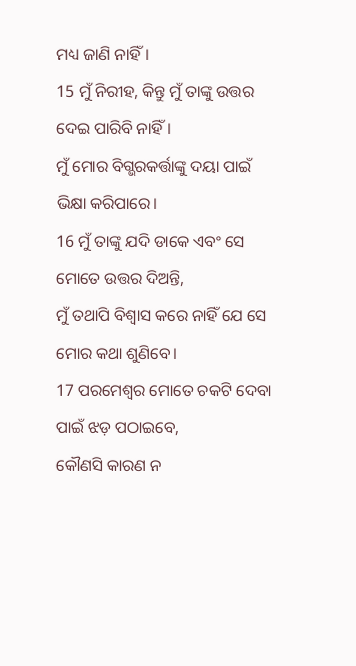ମଧ୍ୟ ଜାଣି ନାହିଁ।
15 ମୁଁ ନିରୀହ, କିନ୍ତୁ ମୁଁ ତାଙ୍କୁ ଉତ୍ତର ଦେଇ ପାରିବି ନାହିଁ।
ମୁଁ ମୋର ବିଗ୍ଭରକର୍ତ୍ତାଙ୍କୁ ଦୟା ପାଇଁ ଭିକ୍ଷା କରିପାରେ।
16 ମୁଁ ତାଙ୍କୁ ଯଦି ଡାକେ ଏବଂ ସେ ମୋତେ ଉତ୍ତର ଦିଅନ୍ତି,
ମୁଁ ତଥାପି ବିଶ୍ୱାସ କରେ ନାହିଁ ଯେ ସେ ମୋର କଥା ଶୁଣିବେ।
17 ପରମେଶ୍ୱର ମୋତେ ଚକଟି ଦେବା ପାଇଁ ଝଡ଼ ପଠାଇବେ,
କୌଣସି କାରଣ ନ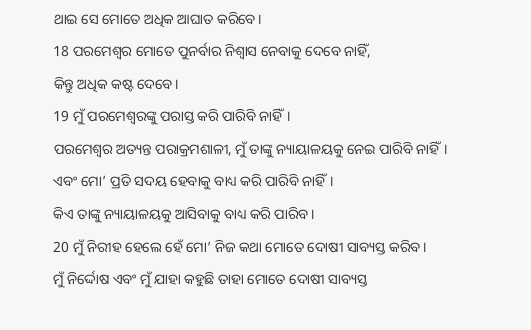ଥାଇ ସେ ମୋତେ ଅଧିକ ଆଘାତ କରିବେ।
18 ପରମେଶ୍ୱର ମୋତେ ପୁନର୍ବାର ନିଶ୍ୱାସ ନେବାକୁ ଦେବେ ନାହିଁ,
କିନ୍ତୁ ଅଧିକ କଷ୍ଟ ଦେବେ।
19 ମୁଁ ପରମେଶ୍ୱରଙ୍କୁ ପରାସ୍ତ କରି ପାରିବି ନାହିଁ।
ପରମେଶ୍ୱର ଅତ୍ୟନ୍ତ ପରାକ୍ରମଶାଳୀ, ମୁଁ ତାଙ୍କୁ ନ୍ୟାୟାଳୟକୁ ନେଇ ପାରିବି ନାହିଁ।
ଏବଂ ମୋ’ ପ୍ରତି ସଦୟ ହେବାକୁ ବାଧ୍ୟ କରି ପାରିବି ନାହିଁ।
କିଏ ତାଙ୍କୁ ନ୍ୟାୟାଳୟକୁ ଆସିବାକୁ ବାଧ୍ୟ କରି ପାରିବ।
20 ମୁଁ ନିରୀହ ହେଲେ ହେଁ ମୋ’ ନିଜ କଥା ମୋତେ ଦୋଷୀ ସାବ୍ୟସ୍ତ କରିବ।
ମୁଁ ନିର୍ଦ୍ଦୋଷ ଏବଂ ମୁଁ ଯାହା କହୁଛି ତାହା ମୋତେ ଦୋଷୀ ସାବ୍ୟସ୍ତ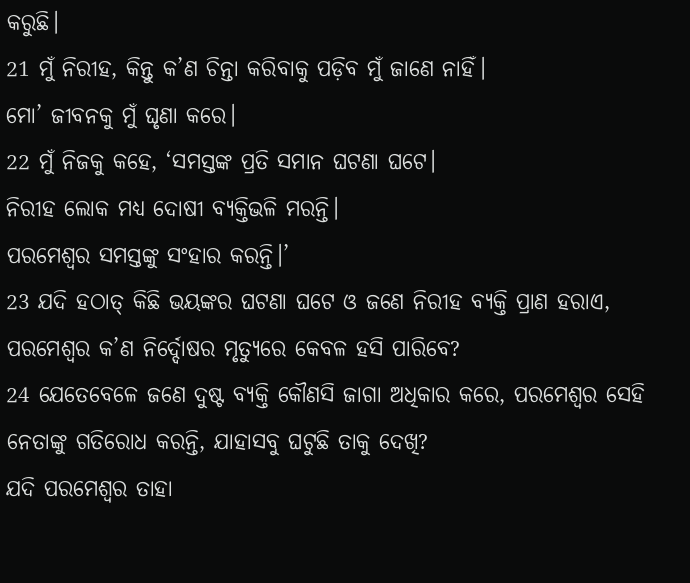କରୁଛି।
21 ମୁଁ ନିରୀହ, କିନ୍ତୁ କ’ଣ ଚିନ୍ତା କରିବାକୁ ପଡ଼ିବ ମୁଁ ଜାଣେ ନାହିଁ।
ମୋ’ ଜୀବନକୁ ମୁଁ ଘୃଣା କରେ।
22 ମୁଁ ନିଜକୁ କହେ, ‘ସମସ୍ତଙ୍କ ପ୍ରତି ସମାନ ଘଟଣା ଘଟେ।
ନିରୀହ ଲୋକ ମଧ୍ୟ ଦୋଷୀ ବ୍ୟକ୍ତିଭଳି ମରନ୍ତି।
ପରମେଶ୍ୱର ସମସ୍ତଙ୍କୁ ସଂହାର କରନ୍ତି।’
23 ଯଦି ହଠାତ୍ କିଛି ଭୟଙ୍କର ଘଟଣା ଘଟେ ଓ ଜଣେ ନିରୀହ ବ୍ୟକ୍ତି ପ୍ରାଣ ହରାଏ, ପରମେଶ୍ୱର କ’ଣ ନିର୍ଦ୍ଦୋଷର ମୃତ୍ୟୁରେ କେବଳ ହସି ପାରିବେ?
24 ଯେତେବେଳେ ଜଣେ ଦୁଷ୍ଟ ବ୍ୟକ୍ତି କୌଣସି ଜାଗା ଅଧିକାର କରେ, ପରମେଶ୍ୱର ସେହି ନେତାଙ୍କୁ ଗତିରୋଧ କରନ୍ତି, ଯାହାସବୁ ଘଟୁଛି ତାକୁ ଦେଖି?
ଯଦି ପରମେଶ୍ୱର ତାହା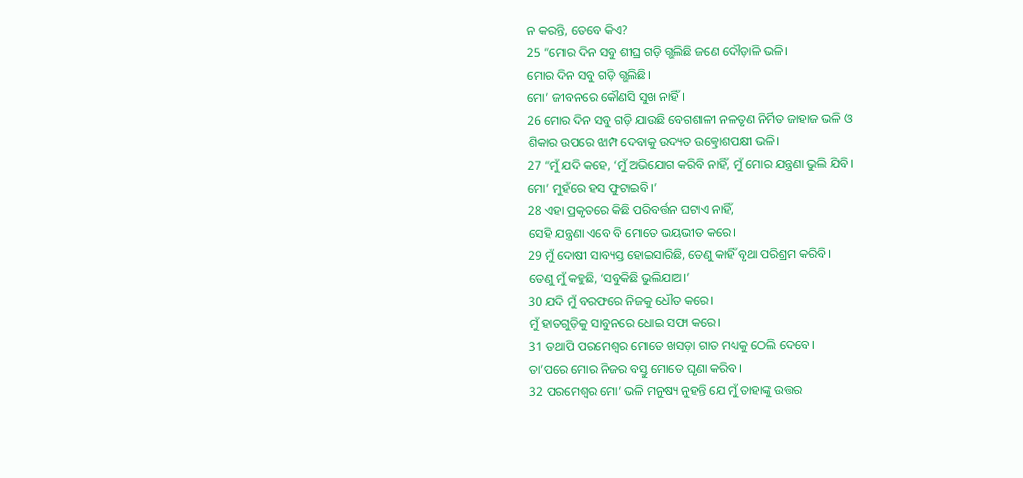ନ କରନ୍ତି, ତେବେ କିଏ?
25 “ମୋର ଦିନ ସବୁ ଶୀଘ୍ର ଗଡ଼ି ଗ୍ଭଲିଛି ଜଣେ ଦୌଡ଼ାଳି ଭଳି।
ମୋର ଦିନ ସବୁ ଗଡ଼ି ଗ୍ଭଲିଛି।
ମୋ’ ଜୀବନରେ କୌଣସି ସୁଖ ନାହିଁ।
26 ମୋର ଦିନ ସବୁ ଗଡ଼ି ଯାଉଛି ବେଗଶାଳୀ ନଳତୃଣ ନିର୍ମିତ ଜାହାଜ ଭଳି ଓ
ଶିକାର ଉପରେ ଝାମ୍ପ ଦେବାକୁ ଉଦ୍ୟତ ଉତ୍କ୍ରୋଶପକ୍ଷୀ ଭଳି।
27 “ମୁଁ ଯଦି କହେ, ‘ମୁଁ ଅଭିଯୋଗ କରିବି ନାହିଁ, ମୁଁ ମୋର ଯନ୍ତ୍ରଣା ଭୁଲି ଯିବି।
ମୋ’ ମୁହଁରେ ହସ ଫୁଟାଇବି।’
28 ଏହା ପ୍ରକୃତରେ କିଛି ପରିବର୍ତ୍ତନ ଘଟାଏ ନାହିଁ,
ସେହି ଯନ୍ତ୍ରଣା ଏବେ ବି ମୋତେ ଭୟଭୀତ କରେ।
29 ମୁଁ ଦୋଷୀ ସାବ୍ୟସ୍ତ ହୋଇସାରିଛି, ତେଣୁ କାହିଁ ବୃଥା ପରିଶ୍ରମ କରିବି।
ତେଣୁ ମୁଁ କହୁଛି, ‘ସବୁକିଛି ଭୁଲିଯାଅ।’
30 ଯଦି ମୁଁ ବରଫରେ ନିଜକୁ ଧୌତ କରେ।
ମୁଁ ହାତଗୁଡ଼ିକୁ ସାବୁନରେ ଧୋଇ ସଫା କରେ।
31 ତଥାପି ପରମେଶ୍ୱର ମୋତେ ଖସଡ଼ା ଗାତ ମଧ୍ୟକୁ ଠେଲି ଦେବେ।
ତା’ପରେ ମୋର ନିଜର ବସ୍ତୁ ମୋତେ ଘୃଣା କରିବ।
32 ପରମେଶ୍ୱର ମୋ’ ଭଳି ମନୁଷ୍ୟ ନୁହନ୍ତି ଯେ ମୁଁ ତାହାଙ୍କୁ ଉତ୍ତର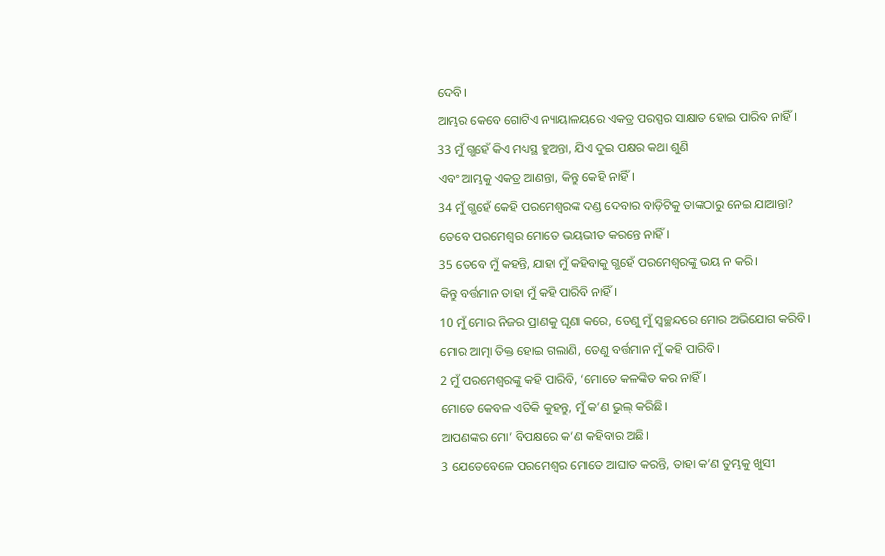ଦେବି।
ଆମ୍ଭର କେବେ ଗୋଟିଏ ନ୍ୟାୟାଳୟରେ ଏକତ୍ର ପରସ୍ପର ସାକ୍ଷାତ ହୋଇ ପାରିବ ନାହିଁ।
33 ମୁଁ ଗ୍ଭହେଁ କିଏ ମଧ୍ୟସ୍ଥ ହୁଅନ୍ତା, ଯିଏ ଦୁଇ ପକ୍ଷର କଥା ଶୁଣି
ଏବଂ ଆମ୍ଭକୁ ଏକତ୍ର ଆଣନ୍ତା, କିନ୍ତୁ କେହି ନାହିଁ।
34 ମୁଁ ଗ୍ଭହେଁ କେହି ପରମେଶ୍ୱରଙ୍କ ଦଣ୍ଡ ଦେବାର ବାଡ଼ିଟିକୁ ତାଙ୍କଠାରୁ ନେଇ ଯାଆନ୍ତା?
ତେବେ ପରମେଶ୍ୱର ମୋତେ ଭୟଭୀତ କରନ୍ତେ ନାହିଁ।
35 ତେବେ ମୁଁ କହନ୍ତି, ଯାହା ମୁଁ କହିବାକୁ ଗ୍ଭହେଁ ପରମେଶ୍ୱରଙ୍କୁ ଭୟ ନ କରି।
କିନ୍ତୁ ବର୍ତ୍ତମାନ ତାହା ମୁଁ କହି ପାରିବି ନାହିଁ।
10 ମୁଁ ମୋର ନିଜର ପ୍ରାଣକୁ ଘୃଣା କରେ, ତେଣୁ ମୁଁ ସ୍ୱଚ୍ଛନ୍ଦରେ ମୋର ଅଭିଯୋଗ କରିବି।
ମୋର ଆତ୍ମା ତିକ୍ତ ହୋଇ ଗଲାଣି, ତେଣୁ ବର୍ତ୍ତମାନ ମୁଁ କହି ପାରିବି।
2 ମୁଁ ପରମେଶ୍ୱରଙ୍କୁ କହି ପାରିବି, ‘ମୋତେ କଳଙ୍କିତ କର ନାହିଁ।
ମୋତେ କେବଳ ଏତିକି କୁହନ୍ତୁ, ମୁଁ କ’ଣ ଭୁଲ୍ କରିଛି।
ଆପଣଙ୍କର ମୋ’ ବିପକ୍ଷରେ କ’ଣ କହିବାର ଅଛି।
3 ଯେତେବେଳେ ପରମେଶ୍ୱର ମୋତେ ଆଘାତ କରନ୍ତି, ତାହା କ’ଣ ତୁମ୍ଭକୁ ଖୁସୀ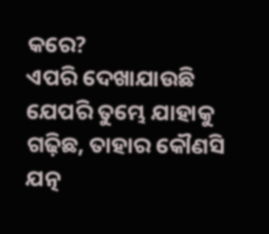କରେ?
ଏପରି ଦେଖାଯାଉଛି ଯେପରି ତୁମ୍ଭେ ଯାହାକୁ ଗଢ଼ିଛ, ତାହାର କୌଣସି ଯତ୍ନ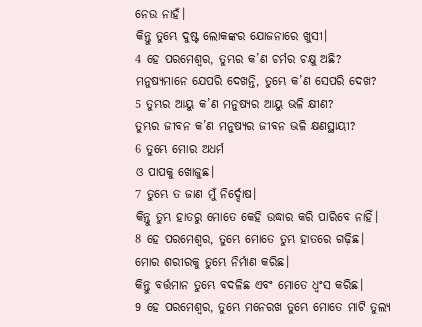ନେଉ ନାହଁ।
କିନ୍ତୁ ତୁମ୍ଭେ ଦୁଷ୍ଟ ଲୋକଙ୍କର ଯୋଜନାରେ ଖୁସୀ।
4 ହେ ପରମେଶ୍ୱର, ତୁମ୍ଭର କ’ଣ ଚର୍ମର ଚକ୍ଷୁ ଅଛି?
ମନୁଷ୍ୟମାନେ ଯେପରି ଦେଖନ୍ତି, ତୁମ୍ଭେ କ’ଣ ସେପରି ଦେଖ?
5 ତୁମ୍ଭର ଆୟୁ କ’ଣ ମନୁଷ୍ୟର ଆୟୁ ଭଳି କ୍ଷୀଣ?
ତୁମ୍ଭର ଜୀବନ କ’ଣ ମନୁଷ୍ୟର ଜୀବନ ଭଳି କ୍ଷଣସ୍ଥାୟୀ?
6 ତୁମ୍ଭେ ମୋର ଅଧର୍ମ
ଓ ପାପକୁ ଖୋଜୁଛ।
7 ତୁମ୍ଭେ ତ ଜାଣ ମୁଁ ନିର୍ଦ୍ଦୋଷ।
କିନ୍ତୁ ତୁମ୍ଭ ହାତରୁ ମୋତେ କେହି ଉଦ୍ଧାର କରି ପାରିବେ ନାହିଁ।
8 ହେ ପରମେଶ୍ୱର, ତୁମ୍ଭେ ମୋତେ ତୁମ୍ଭ ହାତରେ ଗଢ଼ିଛ।
ମୋର ଶରୀରକୁ ତୁମ୍ଭେ ନିର୍ମାଣ କରିଛ।
କିନ୍ତୁ ବର୍ତ୍ତମାନ ତୁମ୍ଭେ ବଦଳିଛ ଏବଂ ମୋତେ ଧ୍ୱଂସ କରିଛ।
9 ହେ ପରମେଶ୍ୱର, ତୁମ୍ଭେ ମନେରଖ ତୁମ୍ଭେ ମୋତେ ମାଟି ତୁଲ୍ୟ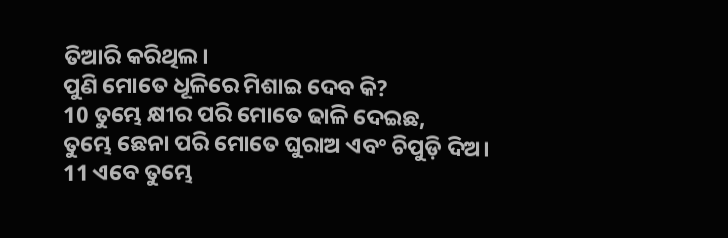ତିଆରି କରିଥିଲ।
ପୁଣି ମୋତେ ଧୂଳିରେ ମିଶାଇ ଦେବ କି?
10 ତୁମ୍ଭେ କ୍ଷୀର ପରି ମୋତେ ଢାଳି ଦେଇଛ,
ତୁମ୍ଭେ ଛେନା ପରି ମୋତେ ଘୁରାଅ ଏବଂ ଚିପୁଡ଼ି ଦିଅ।
11 ଏବେ ତୁମ୍ଭେ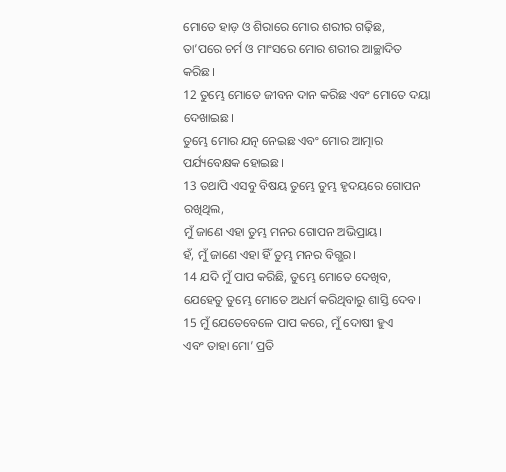ମୋତେ ହାଡ଼ ଓ ଶିରାରେ ମୋର ଶରୀର ଗଢ଼ିଛ,
ତା’ପରେ ଚର୍ମ ଓ ମାଂସରେ ମୋର ଶରୀର ଆଚ୍ଛାଦିତ କରିଛ।
12 ତୁମ୍ଭେ ମୋତେ ଜୀବନ ଦାନ କରିଛ ଏବଂ ମୋତେ ଦୟା ଦେଖାଇଛ।
ତୁମ୍ଭେ ମୋର ଯତ୍ନ ନେଇଛ ଏବଂ ମୋର ଆତ୍ମାର ପର୍ଯ୍ୟବେକ୍ଷକ ହୋଇଛ।
13 ତଥାପି ଏସବୁ ବିଷୟ ତୁମ୍ଭେ ତୁମ୍ଭ ହୃଦୟରେ ଗୋପନ ରଖିଥିଲ,
ମୁଁ ଜାଣେ ଏହା ତୁମ୍ଭ ମନର ଗୋପନ ଅଭିପ୍ରାୟ।
ହଁ, ମୁଁ ଜାଣେ ଏହା ହିଁ ତୁମ୍ଭ ମନର ବିଗ୍ଭର।
14 ଯଦି ମୁଁ ପାପ କରିଛି, ତୁମ୍ଭେ ମୋତେ ଦେଖିବ,
ଯେହେତୁ ତୁମ୍ଭେ ମୋତେ ଅଧର୍ମ କରିଥିବାରୁ ଶାସ୍ତି ଦେବ।
15 ମୁଁ ଯେତେବେଳେ ପାପ କରେ, ମୁଁ ଦୋଷୀ ହୁଏ
ଏବଂ ତାହା ମୋ’ ପ୍ରତି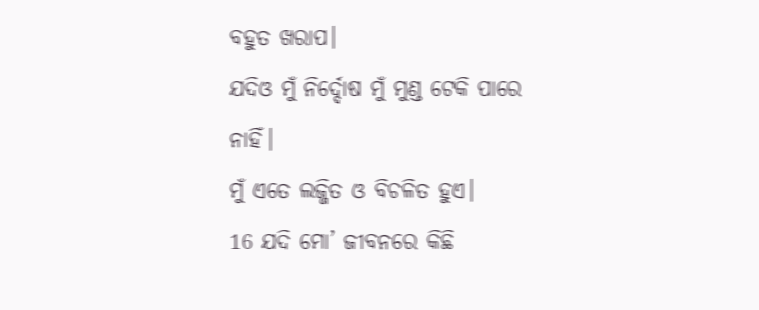ବହୁତ ଖରାପ।
ଯଦିଓ ମୁଁ ନିର୍ଦ୍ଦୋଷ ମୁଁ ମୁଣ୍ଡ ଟେକି ପାରେ ନାହିଁ।
ମୁଁ ଏତେ ଲଜ୍ଜିତ ଓ ବିଚଳିତ ହୁଏ।
16 ଯଦି ମୋ’ ଜୀବନରେ କିଛି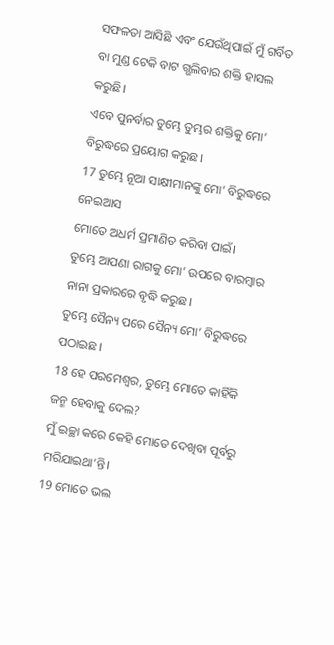ସଫଳତା ଆସିଛି ଏବଂ ଯେଉଁଥିପାଇଁ ମୁଁ ଗର୍ବିତ
ବା ମୁଣ୍ଡ ଟେକି ବାଟ ଗ୍ଭଲିବାର ଶକ୍ତି ହାସଲ କରୁଛି।
ଏବେ ପୁନର୍ବାର ତୁମ୍ଭେ ତୁମ୍ଭର ଶକ୍ତିକୁ ମୋ’ ବିରୁଦ୍ଧରେ ପ୍ରୟୋଗ କରୁଛ।
17 ତୁମ୍ଭେ ନୂଆ ସାକ୍ଷୀମାନଙ୍କୁ ମୋ’ ବିରୁଦ୍ଧରେ ନେଇଆସ
ମୋତେ ଅଧର୍ମ ପ୍ରମାଣିତ କରିବା ପାଇଁ।
ତୁମ୍ଭେ ଆପଣା ରାଗକୁ ମୋ’ ଉପରେ ବାରମ୍ବାର ନାନା ପ୍ରକାରରେ ବୃଦ୍ଧି କରୁଛ।
ତୁମ୍ଭେ ସୈନ୍ୟ ପରେ ସୈନ୍ୟ ମୋ’ ବିରୁଦ୍ଧରେ ପଠାଇଛ।
18 ହେ ପରମେଶ୍ୱର, ତୁମ୍ଭେ ମୋତେ କାହିଁକି ଜନ୍ମ ହେବାକୁ ଦେଲ?
ମୁଁ ଇଚ୍ଛା କରେ କେହି ମୋତେ ଦେଖିବା ପୂର୍ବରୁ ମରିଯାଇଥା’ନ୍ତି।
19 ମୋତେ ଭଲ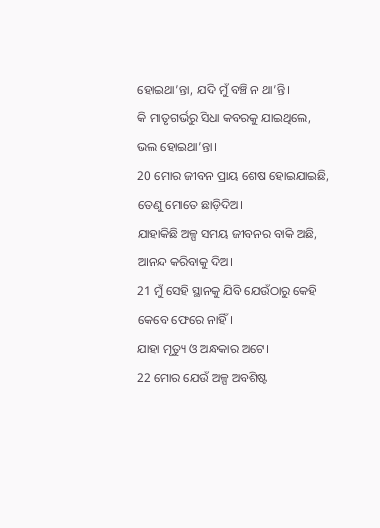ହୋଇଥା’ନ୍ତା, ଯଦି ମୁଁ ବଞ୍ଚି ନ ଥା’ନ୍ତି।
କି ମାତୃଗର୍ଭରୁ ସିଧା କବରକୁ ଯାଇଥିଲେ, ଭଲ ହୋଇଥା’ନ୍ତା।
20 ମୋର ଜୀବନ ପ୍ରାୟ ଶେଷ ହୋଇଯାଇଛି,
ତେଣୁ ମୋତେ ଛାଡ଼ିଦିଅ।
ଯାହାକିଛି ଅଳ୍ପ ସମୟ ଜୀବନର ବାକି ଅଛି, ଆନନ୍ଦ କରିବାକୁ ଦିଅ।
21 ମୁଁ ସେହି ସ୍ଥାନକୁ ଯିବି ଯେଉଁଠାରୁ କେହି କେବେ ଫେରେ ନାହିଁ।
ଯାହା ମୃତ୍ୟୁ ଓ ଅନ୍ଧକାର ଅଟେ।
22 ମୋର ଯେଉଁ ଅଳ୍ପ ଅବଶିଷ୍ଟ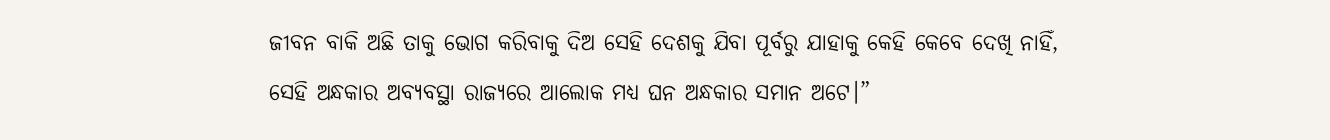ଜୀବନ ବାକି ଅଛି ତାକୁ ଭୋଗ କରିବାକୁ ଦିଅ ସେହି ଦେଶକୁ ଯିବା ପୂର୍ବରୁ ଯାହାକୁ କେହି କେବେ ଦେଖି ନାହିଁ,
ସେହି ଅନ୍ଧକାର ଅବ୍ୟବସ୍ଥା ରାଜ୍ୟରେ ଆଲୋକ ମଧ୍ୟ ଘନ ଅନ୍ଧକାର ସମାନ ଅଟେ।”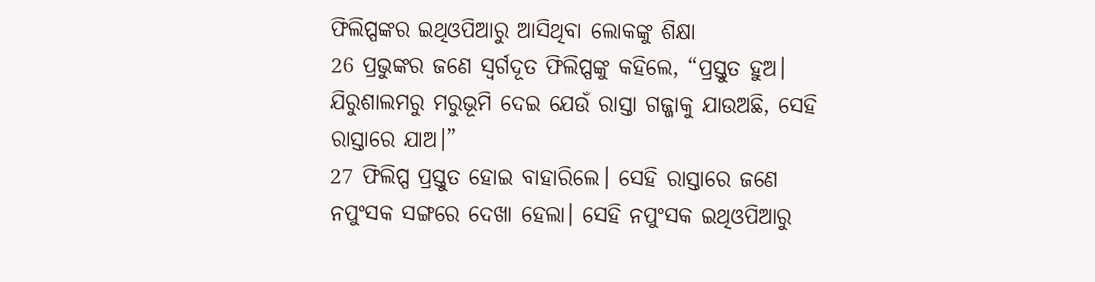ଫିଲିପ୍ପଙ୍କର ଇଥିଓପିଆରୁ ଆସିଥିବା ଲୋକଙ୍କୁ ଶିକ୍ଷା
26 ପ୍ରଭୁଙ୍କର ଜଣେ ସ୍ୱର୍ଗଦୂତ ଫିଲିପ୍ପଙ୍କୁ କହିଲେ, “ପ୍ରସ୍ତୁତ ହୁଅ। ଯିରୁଶାଲମରୁ ମରୁଭୂମି ଦେଇ ଯେଉଁ ରାସ୍ତା ଗଜ୍ଜାକୁ ଯାଉଅଛି, ସେହି ରାସ୍ତାରେ ଯାଅ।”
27 ଫିଲିପ୍ପ ପ୍ରସ୍ତୁତ ହୋଇ ବାହାରିଲେ। ସେହି ରାସ୍ତାରେ ଜଣେ ନପୁଂସକ ସଙ୍ଗରେ ଦେଖା ହେଲା। ସେହି ନପୁଂସକ ଇଥିଓପିଆରୁ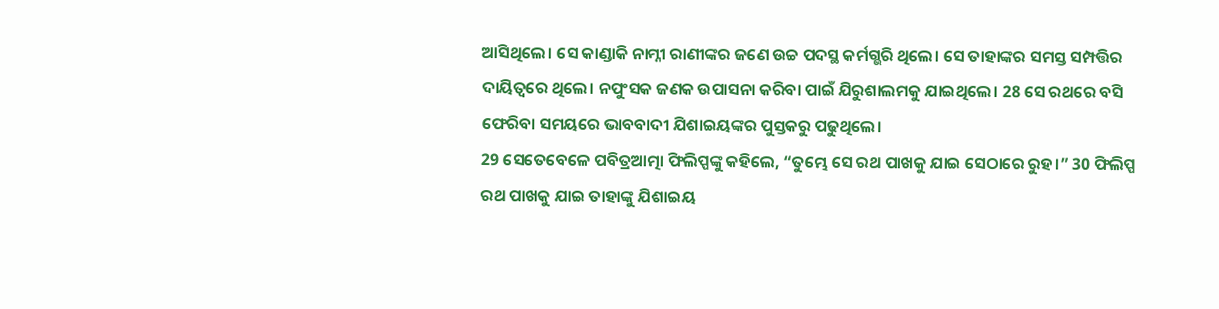ଆସିଥିଲେ। ସେ କାଣ୍ଡାକି ନାମ୍ନୀ ରାଣୀଙ୍କର ଜଣେ ଉଚ୍ଚ ପଦସ୍ଥ କର୍ମଗ୍ଭରି ଥିଲେ। ସେ ତାହାଙ୍କର ସମସ୍ତ ସମ୍ପତ୍ତିର ଦାୟିତ୍ୱରେ ଥିଲେ। ନପୁଂସକ ଜଣକ ଉପାସନା କରିବା ପାଇଁ ଯିରୁଶାଲମକୁ ଯାଇଥିଲେ। 28 ସେ ରଥରେ ବସି ଫେରିବା ସମୟରେ ଭାବବାଦୀ ଯିଶାଇୟଙ୍କର ପୁସ୍ତକରୁ ପଢୁଥିଲେ।
29 ସେତେବେଳେ ପବିତ୍ରଆତ୍ମା ଫିଲିପ୍ପଙ୍କୁ କହିଲେ, “ତୁମ୍ଭେ ସେ ରଥ ପାଖକୁ ଯାଇ ସେଠାରେ ରୁହ।” 30 ଫିଲିପ୍ପ ରଥ ପାଖକୁ ଯାଇ ତାହାଙ୍କୁ ଯିଶାଇୟ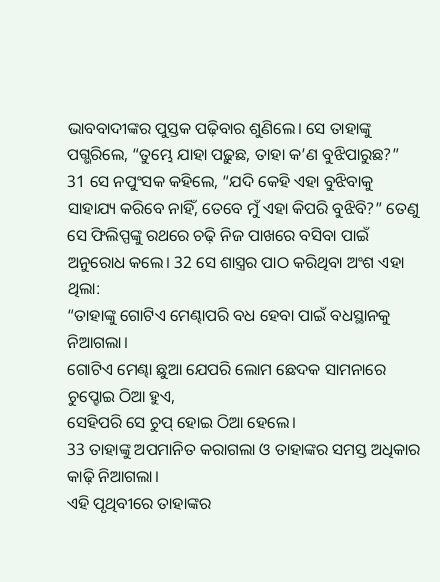ଭାବବାଦୀଙ୍କର ପୁସ୍ତକ ପଢ଼ିବାର ଶୁଣିଲେ। ସେ ତାହାଙ୍କୁ ପଗ୍ଭରିଲେ, “ତୁମ୍ଭେ ଯାହା ପଢ଼ୁଛ, ତାହା କ’ଣ ବୁଝିପାରୁଛ?”
31 ସେ ନପୁଂସକ କହିଲେ, “ଯଦି କେହି ଏହା ବୁଝିବାକୁ ସାହାଯ୍ୟ କରିବେ ନାହିଁ, ତେବେ ମୁଁ ଏହା କିପରି ବୁଝିବି?” ତେଣୁ ସେ ଫିଲିପ୍ପଙ୍କୁ ରଥରେ ଚଢ଼ି ନିଜ ପାଖରେ ବସିବା ପାଇଁ ଅନୁରୋଧ କଲେ। 32 ସେ ଶାସ୍ତ୍ରର ପାଠ କରିଥିବା ଅଂଶ ଏହା ଥିଲା:
“ତାହାଙ୍କୁ ଗୋଟିଏ ମେଣ୍ଢାପରି ବଧ ହେବା ପାଇଁ ବଧସ୍ଥାନକୁ ନିଆଗଲା।
ଗୋଟିଏ ମେଣ୍ଢା ଛୁଆ ଯେପରି ଲୋମ ଛେଦକ ସାମନାରେ ଚୁପ୍ହୋଇ ଠିଆ ହୁଏ,
ସେହିପରି ସେ ଚୁପ୍ ହୋଇ ଠିଆ ହେଲେ।
33 ତାହାଙ୍କୁ ଅପମାନିତ କରାଗଲା ଓ ତାହାଙ୍କର ସମସ୍ତ ଅଧିକାର କାଢ଼ି ନିଆଗଲା।
ଏହି ପୃଥିବୀରେ ତାହାଙ୍କର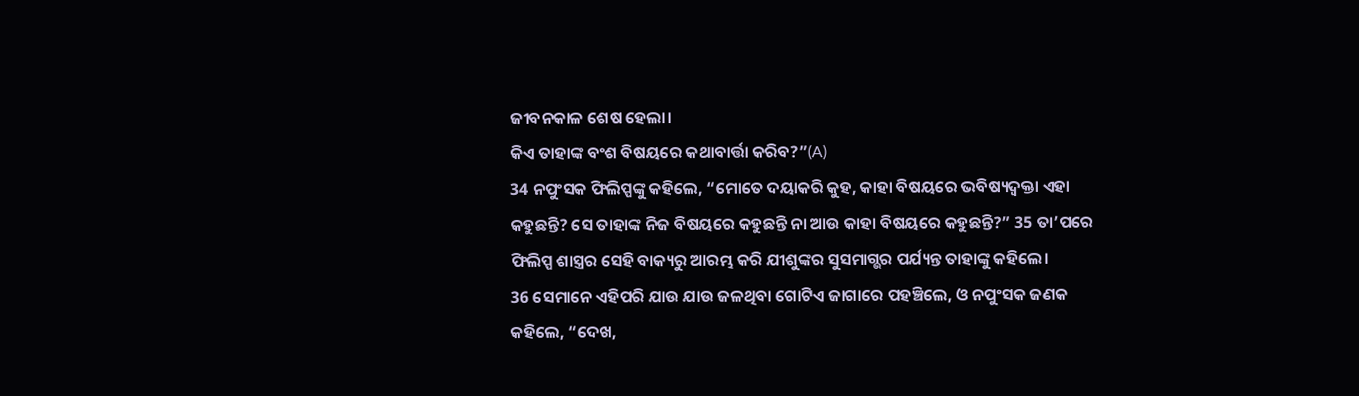ଜୀବନକାଳ ଶେଷ ହେଲା।
କିଏ ତାହାଙ୍କ ବଂଶ ବିଷୟରେ କଥାବାର୍ତ୍ତା କରିବ?”(A)
34 ନପୁଂସକ ଫିଲିପ୍ପଙ୍କୁ କହିଲେ, “ମୋତେ ଦୟାକରି କୁହ, କାହା ବିଷୟରେ ଭବିଷ୍ୟଦ୍ବକ୍ତା ଏହା କହୁଛନ୍ତି? ସେ ତାହାଙ୍କ ନିଜ ବିଷୟରେ କହୁଛନ୍ତି ନା ଆଉ କାହା ବିଷୟରେ କହୁଛନ୍ତି?” 35 ତା’ପରେ ଫିଲିପ୍ପ ଶାସ୍ତ୍ରର ସେହି ବାକ୍ୟରୁ ଆରମ୍ଭ କରି ଯୀଶୁଙ୍କର ସୁସମାଗ୍ଭର ପର୍ଯ୍ୟନ୍ତ ତାହାଙ୍କୁ କହିଲେ।
36 ସେମାନେ ଏହିପରି ଯାଉ ଯାଉ ଜଳଥିବା ଗୋଟିଏ ଜାଗାରେ ପହଞ୍ଚିଲେ, ଓ ନପୁଂସକ ଜଣକ କହିଲେ, “ଦେଖ,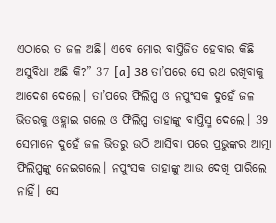ଏଠାରେ ତ ଜଳ ଅଛି। ଏବେ ମୋର ବାପ୍ତିଜିତ ହେବାର କିଛି ଅସୁବିଧା ଅଛି କି?” 37 [a] 38 ତା’ପରେ ସେ ରଥ ରଖିବାକୁ ଆଦେଶ ଦେଲେ। ତା’ପରେ ଫିଲିପ୍ପ ଓ ନପୁଂସକ ଦୁହେଁ ଜଳ ଭିତରକୁ ଓହ୍ଲାଇ ଗଲେ ଓ ଫିଲିପ୍ପ ତାହାଙ୍କୁ ବାପ୍ତିସ୍ମ ଦେଲେ। 39 ସେମାନେ ଦୁହେଁ ଜଳ ଭିତରୁ ଉଠି ଆସିବା ପରେ ପ୍ରଭୁଙ୍କର ଆତ୍ମା ଫିଲିପ୍ପଙ୍କୁ ନେଇଗଲେ। ନପୁଂସକ ତାହାଙ୍କୁ ଆଉ ଦେଖି ପାରିଲେ ନାହିଁ। ସେ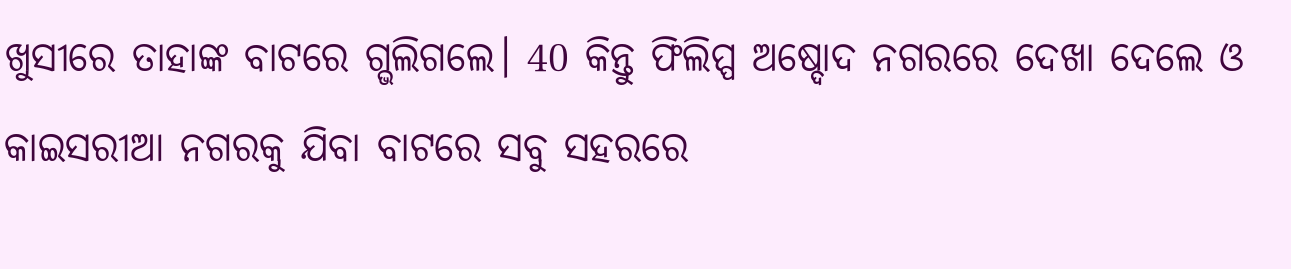ଖୁସୀରେ ତାହାଙ୍କ ବାଟରେ ଗ୍ଭଲିଗଲେ। 40 କିନ୍ତୁ ଫିଲିପ୍ପ ଅଷ୍ଦୋଦ ନଗରରେ ଦେଖା ଦେଲେ ଓ କାଇସରୀଆ ନଗରକୁ ଯିବା ବାଟରେ ସବୁ ସହରରେ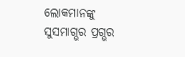ଲୋକମାନଙ୍କୁ ସୁସମାଗ୍ଭର ପ୍ରଗ୍ଭର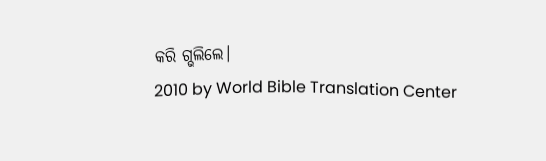କରି ଗ୍ଭଲିଲେ।
2010 by World Bible Translation Center